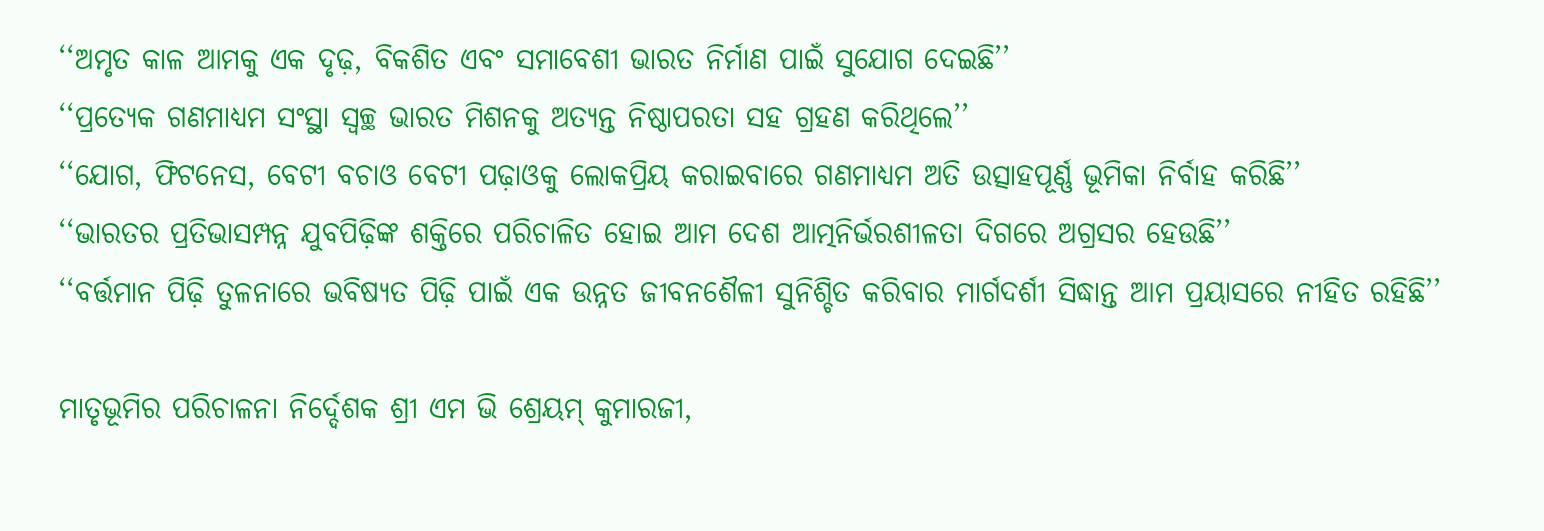‘‘ଅମୃତ କାଳ ଆମକୁ ଏକ ଦୃଢ଼, ବିକଶିତ ଏବଂ ସମାବେଶୀ ଭାରତ ନିର୍ମାଣ ପାଇଁ ସୁଯୋଗ ଦେଇଛି’’
‘‘ପ୍ରତ୍ୟେକ ଗଣମାଧ୍ୟମ ସଂସ୍ଥା ସ୍ୱଚ୍ଛ ଭାରତ ମିଶନକୁ ଅତ୍ୟନ୍ତ ନିଷ୍ଠାପରତା ସହ ଗ୍ରହଣ କରିଥିଲେ’’
‘‘ଯୋଗ, ଫିଟନେସ, ବେଟୀ ବଚାଓ ବେଟୀ ପଢ଼ାଓକୁ ଲୋକପ୍ରିୟ କରାଇବାରେ ଗଣମାଧ୍ୟମ ଅତି ଉତ୍ସାହପୂର୍ଣ୍ଣ ଭୂମିକା ନିର୍ବାହ କରିଛି’’
‘‘ଭାରତର ପ୍ରତିଭାସମ୍ପନ୍ନ ଯୁବପିଢ଼ିଙ୍କ ଶକ୍ତିରେ ପରିଚାଳିତ ହୋଇ ଆମ ଦେଶ ଆତ୍ମନିର୍ଭରଶୀଳତା ଦିଗରେ ଅଗ୍ରସର ହେଉଛି’’
‘‘ବର୍ତ୍ତମାନ ପିଢ଼ି ତୁଳନାରେ ଭବିଷ୍ୟତ ପିଢ଼ି ପାଇଁ ଏକ ଉନ୍ନତ ଜୀବନଶୈଳୀ ସୁନିଶ୍ଚିତ କରିବାର ମାର୍ଗଦର୍ଶୀ ସିଦ୍ଧାନ୍ତ ଆମ ପ୍ରୟାସରେ ନୀହିତ ରହିଛି’’

ମାତୃଭୂମିର ପରିଚାଳନା ନିର୍ଦ୍ଦେଶକ ଶ୍ରୀ ଏମ ଭି ଶ୍ରେୟମ୍‍ କୁମାରଜୀ,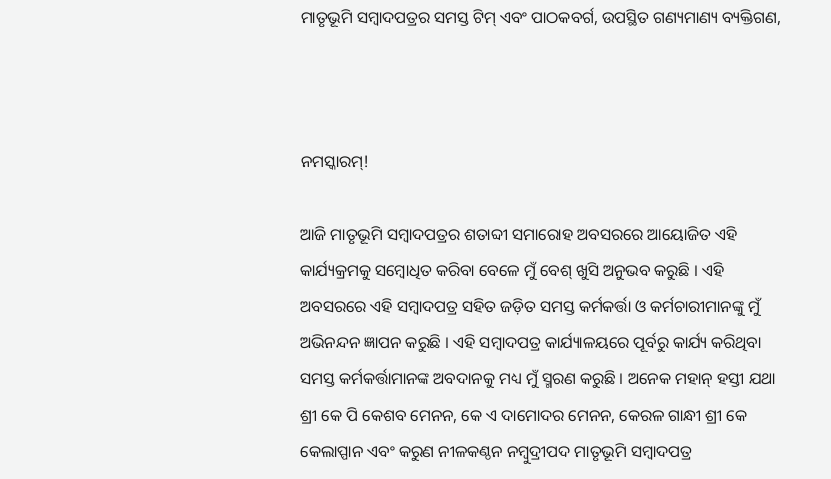ମାତୃଭୂମି ସମ୍ବାଦପତ୍ରର ସମସ୍ତ ଟିମ୍‍ ଏବଂ ପାଠକବର୍ଗ, ଉପସ୍ଥିତ ଗଣ୍ୟମାଣ୍ୟ ବ୍ୟକ୍ତିଗଣ,



ନମସ୍କାରମ୍‍!

ଆଜି ମାତୃଭୂମି ସମ୍ବାଦପତ୍ରର ଶତାବ୍ଦୀ ସମାରୋହ ଅବସରରେ ଆୟୋଜିତ ଏହି କାର୍ଯ୍ୟକ୍ରମକୁ ସମ୍ବୋଧିତ କରିବା ବେଳେ ମୁଁ ବେଶ୍‍ ଖୁସି ଅନୁଭବ କରୁଛି । ଏହି ଅବସରରେ ଏହି ସମ୍ବାଦପତ୍ର ସହିତ ଜଡ଼ିତ ସମସ୍ତ କର୍ମକର୍ତ୍ତା ଓ କର୍ମଚାରୀମାନଙ୍କୁ ମୁଁ ଅଭିନନ୍ଦନ ଜ୍ଞାପନ କରୁଛି । ଏହି ସମ୍ବାଦପତ୍ର କାର୍ଯ୍ୟାଳୟରେ ପୂର୍ବରୁ କାର୍ଯ୍ୟ କରିଥିବା ସମସ୍ତ କର୍ମକର୍ତ୍ତାମାନଙ୍କ ଅବଦାନକୁ ମଧ୍ୟ ମୁଁ ସ୍ମରଣ କରୁଛି । ଅନେକ ମହାନ୍‍ ହସ୍ତୀ ଯଥା ଶ୍ରୀ କେ ପି କେଶବ ମେନନ, କେ ଏ ଦାମୋଦର ମେନନ, କେରଳ ଗାନ୍ଧୀ ଶ୍ରୀ କେ କେଲାପ୍ପାନ ଏବଂ କରୁଣ ନୀଳକଣ୍ଠନ ନମ୍ବୁଦ୍ରୀପଦ ମାତୃଭୂମି ସମ୍ବାଦପତ୍ର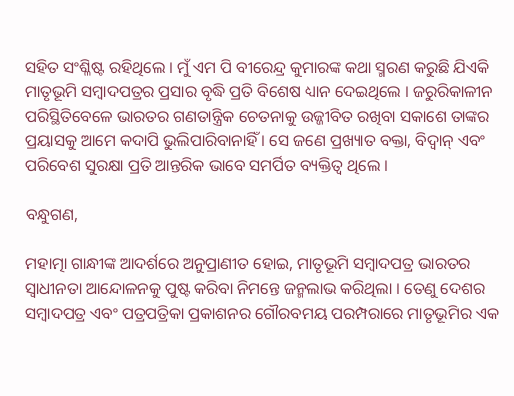ସହିତ ସଂଶ୍ଳିଷ୍ଟ ରହିଥିଲେ । ମୁଁ ଏମ ପି ବୀରେନ୍ଦ୍ର କୁମାରଙ୍କ କଥା ସ୍ମରଣ କରୁଛି ଯିଏକି ମାତୃଭୂମି ସମ୍ବାଦପତ୍ରର ପ୍ରସାର ବୃଦ୍ଧି ପ୍ରତି ବିଶେଷ ଧ୍ୟାନ ଦେଇଥିଲେ । ଜରୁରିକାଳୀନ ପରିସ୍ଥିତିବେଳେ ଭାରତର ଗଣତାନ୍ତ୍ରିକ ଚେତନାକୁ ଉଜ୍ଜୀବିତ ରଖିବା ସକାଶେ ତାଙ୍କର ପ୍ରୟାସକୁ ଆମେ କଦାପି ଭୁଲିପାରିବାନାହିଁ । ସେ ଜଣେ ପ୍ରଖ୍ୟାତ ବକ୍ତା, ବିଦ୍ୱାନ୍‍ ଏବଂ ପରିବେଶ ସୁରକ୍ଷା ପ୍ରତି ଆନ୍ତରିକ ଭାବେ ସମର୍ପିତ ବ୍ୟକ୍ତିତ୍ୱ ଥିଲେ ।

ବନ୍ଧୁଗଣ,

ମହାତ୍ମା ଗାନ୍ଧୀଙ୍କ ଆଦର୍ଶରେ ଅନୁପ୍ରାଣୀତ ହୋଇ, ମାତୃଭୂମି ସମ୍ବାଦପତ୍ର ଭାରତର ସ୍ୱାଧୀନତା ଆନ୍ଦୋଳନକୁ ପୁଷ୍ଟ କରିବା ନିମନ୍ତେ ଜନ୍ମଲାଭ କରିଥିଲା । ତେଣୁ ଦେଶର ସମ୍ବାଦପତ୍ର ଏବଂ ପତ୍ରପତ୍ରିକା ପ୍ରକାଶନର ଗୌରବମୟ ପରମ୍ପରାରେ ମାତୃଭୂମିର ଏକ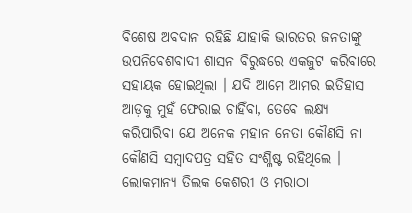ବିଶେଷ ଅବଦାନ ରହିଛି ଯାହାକି ଭାରତର ଜନତାଙ୍କୁ ଉପନିବେଶବାଦୀ ଶାସନ ବିରୁଦ୍ଧରେ ଏକଜୁଟ କରିବାରେ ସହାୟକ ହୋଇଥିଲା । ଯଦି ଆମେ ଆମର ଇତିହାସ ଆଡ଼କୁ ମୁହଁ ଫେରାଇ ଚାହିଁବା, ତେବେ ଲକ୍ଷ୍ୟ କରିପାରିବା ଯେ ଅନେକ ମହାନ ନେତା କୌଣସି ନା କୌଣସି ସମ୍ବାଦପତ୍ର ସହିତ ସଂଶ୍ଳିଷ୍ଟ ରହିଥିଲେ । ଲୋକମାନ୍ୟ ତିଲକ କେଶରୀ ଓ ମରାଠା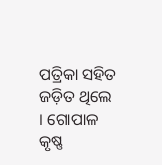ପତ୍ରିକା ସହିତ ଜଡ଼ିତ ଥିଲେ । ଗୋପାଳ କୃଷ୍ଣ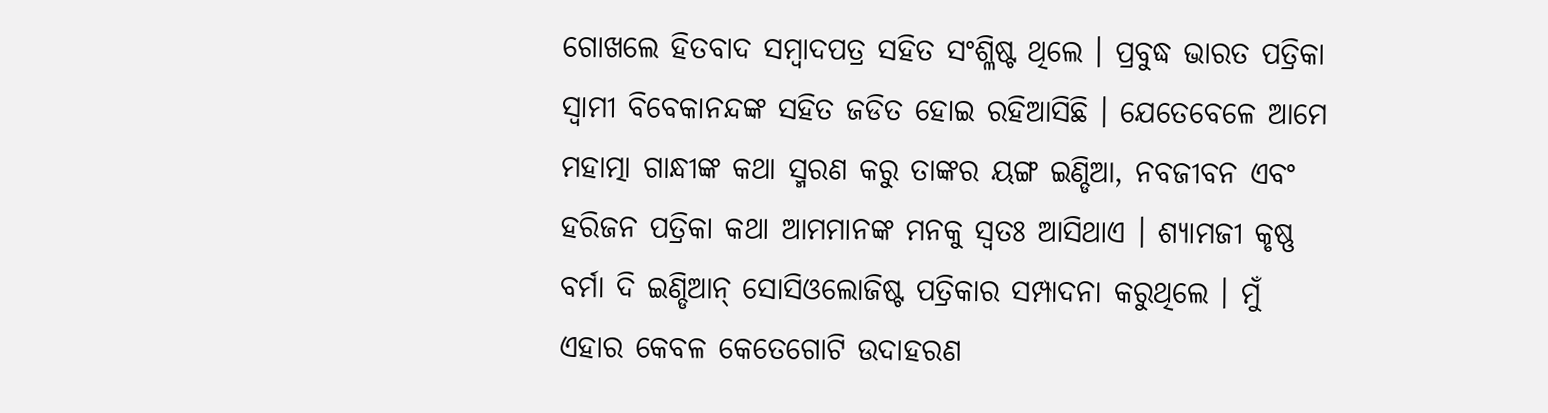ଗୋଖଲେ ହିତବାଦ ସମ୍ବାଦପତ୍ର ସହିତ ସଂଶ୍ଳିଷ୍ଟ ଥିଲେ । ପ୍ରବୁଦ୍ଧ ଭାରତ ପତ୍ରିକା ସ୍ୱାମୀ ବିବେକାନନ୍ଦଙ୍କ ସହିତ ଜଡିତ ହୋଇ ରହିଆସିଛି । ଯେତେବେଳେ ଆମେ ମହାତ୍ମା ଗାନ୍ଧୀଙ୍କ କଥା ସ୍ମରଣ କରୁ ତାଙ୍କର ୟଙ୍ଗ ଇଣ୍ଡିଆ, ନବଜୀବନ ଏବଂ ହରିଜନ ପତ୍ରିକା କଥା ଆମମାନଙ୍କ ମନକୁ ସ୍ୱତଃ ଆସିଥାଏ । ଶ୍ୟାମଜୀ କୃଷ୍ଣ ବର୍ମା ଦି ଇଣ୍ଡିଆନ୍‍ ସୋସିଓଲୋଜିଷ୍ଟ ପତ୍ରିକାର ସମ୍ପାଦନା କରୁଥିଲେ । ମୁଁ ଏହାର କେବଳ କେତେଗୋଟି ଉଦାହରଣ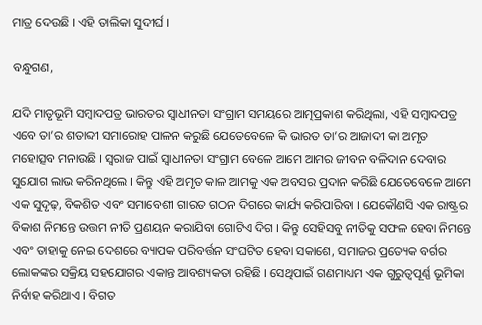ମାତ୍ର ଦେଉଛି । ଏହି ତାଲିକା ସୁଦୀର୍ଘ ।

ବନ୍ଧୁଗଣ,

ଯଦି ମାତୃଭୂମି ସମ୍ବାଦପତ୍ର ଭାରତର ସ୍ୱାଧୀନତା ସଂଗ୍ରାମ ସମୟରେ ଆତ୍ମପ୍ରକାଶ କରିଥିଲା, ଏହି ସମ୍ବାଦପତ୍ର ଏବେ ତା’ର ଶତାବ୍ଦୀ ସମାରୋହ ପାଳନ କରୁଛି ଯେତେବେଳେ କି ଭାରତ ତା’ର ଆଜାଦୀ କା ଅମୃତ ମହୋତ୍ସବ ମନାଉଛି । ସ୍ୱରାଜ ପାଇଁ ସ୍ୱାଧୀନତା ସଂଗ୍ରାମ ବେଳେ ଆମେ ଆମର ଜୀବନ ବଳିଦାନ ଦେବାର ସୁଯୋଗ ଲାଭ କରିନଥିଲେ । କିନ୍ତୁ ଏହି ଅମୃତ କାଳ ଆମକୁ ଏକ ଅବସର ପ୍ରଦାନ କରିଛି ଯେତେବେଳେ ଆମେ ଏକ ସୁଦୃଢ଼, ବିକଶିତ ଏବଂ ସମାବେଶୀ ଗାରତ ଗଠନ ଦିଗରେ କାର୍ଯ୍ୟ କରିପାରିବା । ଯେକୌଣସି ଏକ ରାଷ୍ଟ୍ରର ବିକାଶ ନିମନ୍ତେ ଉତ୍ତମ ନୀତି ପ୍ରଣୟନ କରାଯିବା ଗୋଟିଏ ଦିଗ । କିନ୍ତୁ ସେହିସବୁ ନୀତିକୁ ସଫଳ ହେବା ନିମନ୍ତେ ଏବଂ ତାହାକୁ ନେଇ ଦେଶରେ ବ୍ୟାପକ ପରିବର୍ତ୍ତନ ସଂଘଟିତ ହେବା ସକାଶେ, ସମାଜର ପ୍ରତ୍ୟେକ ବର୍ଗର ଲୋକଙ୍କର ସକ୍ରିୟ ସହଯୋଗର ଏକାନ୍ତ ଆବଶ୍ୟକତା ରହିଛି । ସେଥିପାଇଁ ଗଣମାଧ୍ୟମ ଏକ ଗୁରୁତ୍ୱପୂର୍ଣ୍ଣ ଭୂମିକା ନିର୍ବାହ କରିଥାଏ । ବିଗତ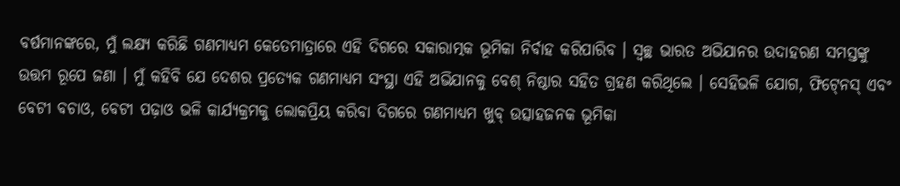ବର୍ଷମାନଙ୍କରେ, ମୁଁ ଲକ୍ଷ୍ୟ କରିଛି ଗଣମାଧ୍ୟମ କେତେମାତ୍ରାରେ ଏହି ଦିଗରେ ସକାରାତ୍ମକ ଭୂମିକା ନିର୍ବାହ କରିପାରିବ । ସ୍ୱଚ୍ଛ ଭାରତ ଅଭିଯାନର ଉଦାହରଣ ସମସ୍ତଙ୍କୁ ଉତ୍ତମ ରୂପେ ଜଣା । ମୁଁ କହିବି ଯେ ଦେଶର ପ୍ରତ୍ୟେକ ଗଣମାଧ୍ୟମ ସଂସ୍ଥା ଏହି ଅଭିଯାନକୁ ବେଶ୍‍ ନିଷ୍ଠାର ସହିତ ଗ୍ରହଣ କରିଥିଲେ । ସେହିଭଳି ଯୋଗ, ଫିଟ୍‍ନେସ୍‍ ଏବଂ ବେଟୀ ବଚାଓ, ବେଟୀ ପଢ଼ାଓ ଭଳି କାର୍ଯ୍ୟକ୍ରମକୁ ଲୋକପ୍ରିୟ କରିବା ଦିଗରେ ଗଣମାଧ୍ୟମ ଖୁବ୍‍ ଉତ୍ସାହଜନକ ଭୂମିକା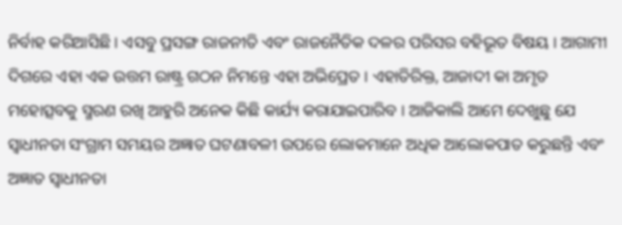ନିର୍ବାହ କରିଆସିଛି । ଏସବୁ ପ୍ରସଙ୍ଗ ରାଜନୀତି ଏବଂ ରାଜନୈତିକ ଦଳର ପରିସର ବହିଭୂତ ବିଷୟ । ଆଗାମୀ ଦିଗରେ ଏହା ଏକ ଉତ୍ତମ ରାଷ୍ଟ୍ର ଗଠନ ନିମନ୍ତେ ଏହା ଅଭିପ୍ରେତ । ଏହାତିରିକ୍ତ, ଆଜାଦୀ କା ଅମୃତ ମହୋତ୍ସବକୁ ସ୍ମରଣ ରଖି ଆହୁରି ଅନେକ କିଛି କାର୍ଯ୍ୟ କରାଯାଇପାରିବ । ଆଜିକାଲି ଆମେ ଦେଖୁଛୁ ଯେ ସ୍ୱାଧୀନତା ସଂଗ୍ରାମ ସମୟର ଅଜ୍ଞାତ ଘଟଣାବଳୀ ଉପରେ ଲୋକମାନେ ଅଧିକ ଆଲୋକପାତ କରୁଛନ୍ତି ଏବଂ ଅଜ୍ଞାତ ସ୍ୱାଧୀନତା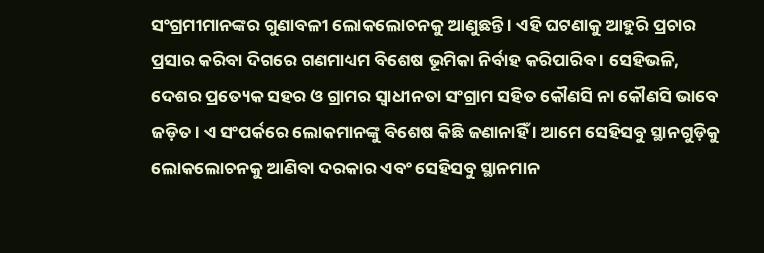ସଂଗ୍ରମୀମାନଙ୍କର ଗୁଣାବଳୀ ଲୋକଲୋଚନକୁ ଆଣୁଛନ୍ତି । ଏହି ଘଟଣାକୁ ଆହୁରି ପ୍ରଚାର ପ୍ରସାର କରିବା ଦିଗରେ ଗଣମାଧ୍ୟମ ବିଶେଷ ଭୂମିକା ନିର୍ବାହ କରିପାରିବ । ସେହିଭଳି, ଦେଶର ପ୍ରତ୍ୟେକ ସହର ଓ ଗ୍ରାମର ସ୍ୱାଧୀନତା ସଂଗ୍ରାମ ସହିତ କୌଣସି ନା କୌଣସି ଭାବେ ଜଡ଼ିତ । ଏ ସଂପର୍କରେ ଲୋକମାନଙ୍କୁ ବିଶେଷ କିଛି ଜଣାନାହିଁ । ଆମେ ସେହିସବୁ ସ୍ଥାନଗୁଡ଼ିକୁ ଲୋକଲୋଚନକୁ ଆଣିବା ଦରକାର ଏବଂ ସେହିସବୁ ସ୍ଥାନମାନ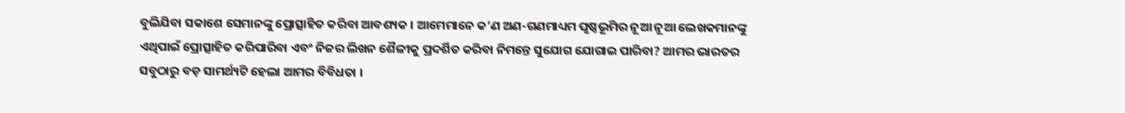ବୁଲିଯିବା ସକାଶେ ସେମାନଙ୍କୁ ପ୍ରୋତ୍ସାହିତ କରିବା ଆବଶ୍ୟକ । ଆମେମାନେ କ’ଣ ଅଣ-ଗଣମାଧ୍ୟମ ପୃଷ୍ଠଭୂମିର ନୂଆ ନୂଆ ଲେଖକମାନଙ୍କୁ ଏଥିପାଇଁ ପ୍ରୋତ୍ସାହିତ କରିପାରିବା ଏବଂ ନିଜର ଲିଖନ ଶୈଳୀକୁ ପ୍ରଦର୍ଶିତ କରିବା ନିମନ୍ତେ ସୁଯୋଗ ଯୋଗାଇ ପାରିବା? ଆମର ଭାରତର ସବୁଠାରୁ ବଡ଼ ସାମର୍ଥ୍ୟଟି ହେଲା ଆମର ବିବିଧତା ।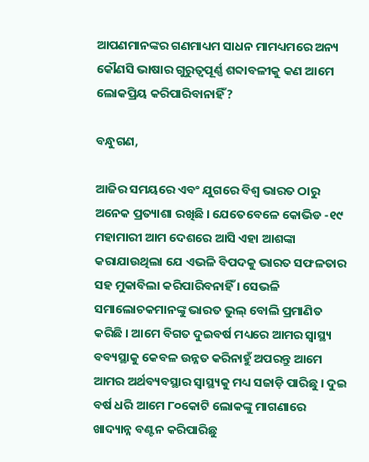ଆପଣମାନଙ୍କର ଗଣମାଧ୍ୟମ ସାଧନ ମାମଧ୍ୟମରେ ଅନ୍ୟ କୌଣସି ଭାଷାର ଗୁରୁତ୍ୱପୂର୍ଣ୍ଣ ଶବ୍ଦାବଳୀକୁ କଣ ଆମେ ଲୋକପ୍ରିୟ କରିପାରିବାନାହିଁ?

ବନ୍ଧୁଗଣ,

ଆଜିର ସମୟରେ ଏବଂ ଯୁଗରେ ବିଶ୍ୱ ଭାରତ ଠାରୁ ଅନେକ ପ୍ରତ୍ୟାଶା ରଖିଛି । ଯେତେବେଳେ କୋଭିଡ -୧୯ ମହାମାରୀ ଆମ ଦେଶରେ ଆସି ଏହା ଆଶଙ୍କା କରାଯାଉଥିଲା ଯେ ଏଭଳି ବିପଦକୁ ଭାରତ ସଫଳତାର ସହ ମୁକାବିଲା କରିପାରିବନାହିଁ । ସେଭଳି ସମାଲୋଚକମାନଙ୍କୁ ଭାରତ ଭୁଲ୍‍ ବୋଲି ପ୍ରମାଣିତ କରିଛି । ଆମେ ବିଗତ ଦୁଇବର୍ଷ ମଧ୍ୟରେ ଆମର ସ୍ୱାସ୍ଥ୍ୟ ବବ୍ୟସ୍ଥାକୁ କେବଳ ଉନ୍ନତ କରିନାହୁଁ ଅପରନ୍ତୁ ଆମେ ଆମର ଅର୍ଥବ୍ୟବସ୍ଥାର ସ୍ୱାସ୍ଥ୍ୟକୁ ମଧ୍ୟ ସଜାଡ଼ି ପାରିଛୁ । ଦୁଇ ବର୍ଷ ଧରି ଆମେ ୮୦କୋଟି ଲୋକଙ୍କୁ ମାଗଣାରେ ଖାଦ୍ୟାନ୍ନ ବଣ୍ଟନ କରିପାରିଛୁ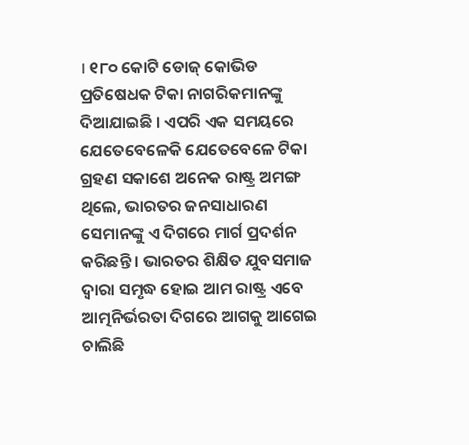। ୧୮୦ କୋଟି ଡୋଜ୍‍ କୋଭିଡ ପ୍ରତିଷେଧକ ଟିକା ନାଗରିକମାନଙ୍କୁ ଦିଆଯାଇଛି । ଏପରି ଏକ ସମୟରେ ଯେତେବେଳେକି ଯେତେବେଳେ ଟିକା ଗ୍ରହଣ ସକାଶେ ଅନେକ ରାଷ୍ଟ୍ର ଅମଙ୍ଗ ଥିଲେ, ଭାରତର ଜନସାଧାରଣ ସେମାନଙ୍କୁ ଏ ଦିଗରେ ମାର୍ଗ ପ୍ରଦର୍ଶନ କରିଛନ୍ତି । ଭାରତର ଶିକ୍ଷିତ ଯୁବସମାଜ ଦ୍ୱାରା ସମୃଦ୍ଧ ହୋଇ ଆମ ରାଷ୍ଟ୍ର ଏବେ ଆତ୍ମନିର୍ଭରତା ଦିଗରେ ଆଗକୁ ଆଗେଇ ଚାଲିଛି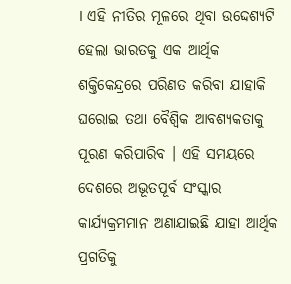। ଏହି ନୀତିର ମୂଳରେ ଥିବା ଉଦ୍ଦେଶ୍ୟଟି ହେଲା ଭାରତକୁ ଏକ ଆର୍ଥିକ ଶକ୍ତିକେନ୍ଦ୍ରରେ ପରିଣତ କରିବା ଯାହାକି ଘରୋଇ ତଥା ବୈଶ୍ୱିକ ଆବଶ୍ୟକତାକୁ ପୂରଣ କରିପାରିବ । ଏହି ସମୟରେ ଦେଶରେ ଅଭୂତପୂର୍ବ ସଂସ୍କାର କାର୍ଯ୍ୟକ୍ରମମାନ ଅଣାଯାଇଛି ଯାହା ଆର୍ଥିକ ପ୍ରଗତିକୁ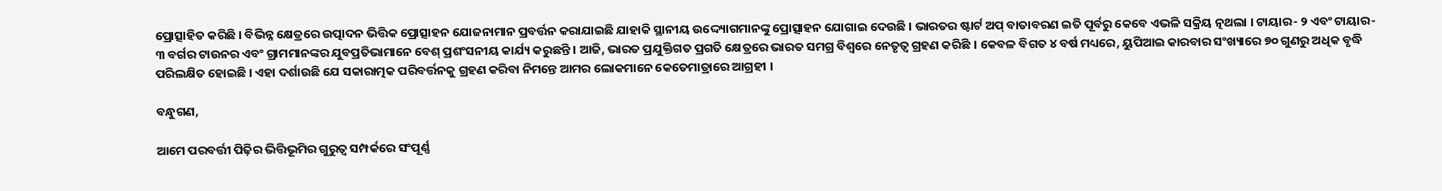ପ୍ରୋତ୍ସାହିତ କରିଛି । ବିଭିନ୍ନ କ୍ଷେତ୍ରରେ ଉତ୍ପାଦନ ଭିତ୍ତିକ ପ୍ରୋତ୍ସାହନ ଯୋଜନାମାନ ପ୍ରବର୍ତ୍ତନ କରାଯାଇଛି ଯାହାକି ସ୍ଥାନୀୟ ଉଦ୍ଦ୍ୟୋଗମାନଙ୍କୁ ପ୍ରୋତ୍ସାହନ ଯୋଗାଇ ଦେଉଛି । ଭାରତର ଷ୍ଟାର୍ଟ ଅପ୍‍ ବାତାବରଣ ଇତି ପୂର୍ବରୁ କେବେ ଏଭଳି ସକ୍ରିୟ ତ୍ନଥଲା । ଟାୟାର- ୨ ଏବଂ ଟାୟାର- ୩ ବର୍ଗର ଟାଉନର ଏବଂ ଗ୍ରାମମାନଙ୍କର ଯୁବପ୍ରତିଭାମାନେ ବେଶ୍‍ ପ୍ରଶଂସନୀୟ କାର୍ଯ୍ୟ କରୁଛନ୍ତି । ଆଜି, ଭାରତ ପ୍ରଯୁକ୍ତିଗତ ପ୍ରଗତି କ୍ଷେତ୍ରରେ ଭାରତ ସମଗ୍ର ବିଶ୍ୱରେ ନେତୃତ୍ୱ ଗ୍ରହଣ କରିଛି । କେବଳ ବିଗତ ୪ ବର୍ଷ ମଧ୍ୟରେ, ୟୁପିଆଇ କାରବାର ସଂଖ୍ୟାରେ ୭୦ ଗୁଣରୁ ଅଧିକ ବୃଦ୍ଧି ପରିଲକ୍ଷିତ ହୋଇଛି । ଏହା ଦର୍ଶାଉଛି ଯେ ସକାରାତ୍ମକ ପରିବର୍ତ୍ତନକୁ ଗ୍ରହଣ କରିବା ନିମନ୍ତେ ଆମର ଲୋକମାନେ କେତେମାତ୍ରାରେ ଆଗ୍ରହୀ ।

ବନ୍ଧୁଗଣ,

ଆମେ ପରବର୍ତ୍ତୀ ପିଢ଼ିର ଭିତ୍ତିଭୂମିର ଗୁରୁତ୍ୱ ସମ୍ପର୍କରେ ସଂପୂର୍ଣ୍ଣ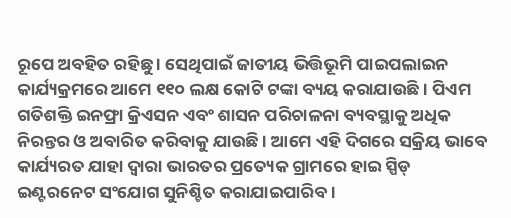ରୂପେ ଅବହିତ ରହିଛୁ । ସେଥିପାଇଁ ଜାତୀୟ ଭିତ୍ତିଭୂମି ପାଇପଲାଇନ କାର୍ଯ୍ୟକ୍ରମରେ ଆମେ ୧୧୦ ଲକ୍ଷ କୋଟି ଟଙ୍କା ବ୍ୟୟ କରାଯାଉଛି । ପିଏମ ଗତିଶକ୍ତି ଇନଫ୍ରା କ୍ରିଏସନ ଏବଂ ଶାସନ ପରିଚାଳନା ବ୍ୟବସ୍ଥାକୁ ଅଧିକ ନିରନ୍ତର ଓ ଅବାରିତ କରିବାକୁ ଯାଉଛି । ଆମେ ଏହି ଦିଗରେ ସକ୍ରିୟ ଭାବେ କାର୍ଯ୍ୟରତ ଯାହା ଦ୍ୱାରା ଭାରତର ପ୍ରତ୍ୟେକ ଗ୍ରାମରେ ହାଇ ସ୍ପିଡ୍‍ ଇଣ୍ଟରନେଟ ସଂଯୋଗ ସୁନିଶ୍ଚିତ କରାଯାଇପାରିବ ।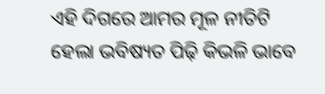ଏହି ଦିଗରେ ଆମର ମୂଳ ନୀତିଟି ହେଲା ଭବିଷ୍ୟତ ପିଢ଼ି କିଭଳି ଭାବେ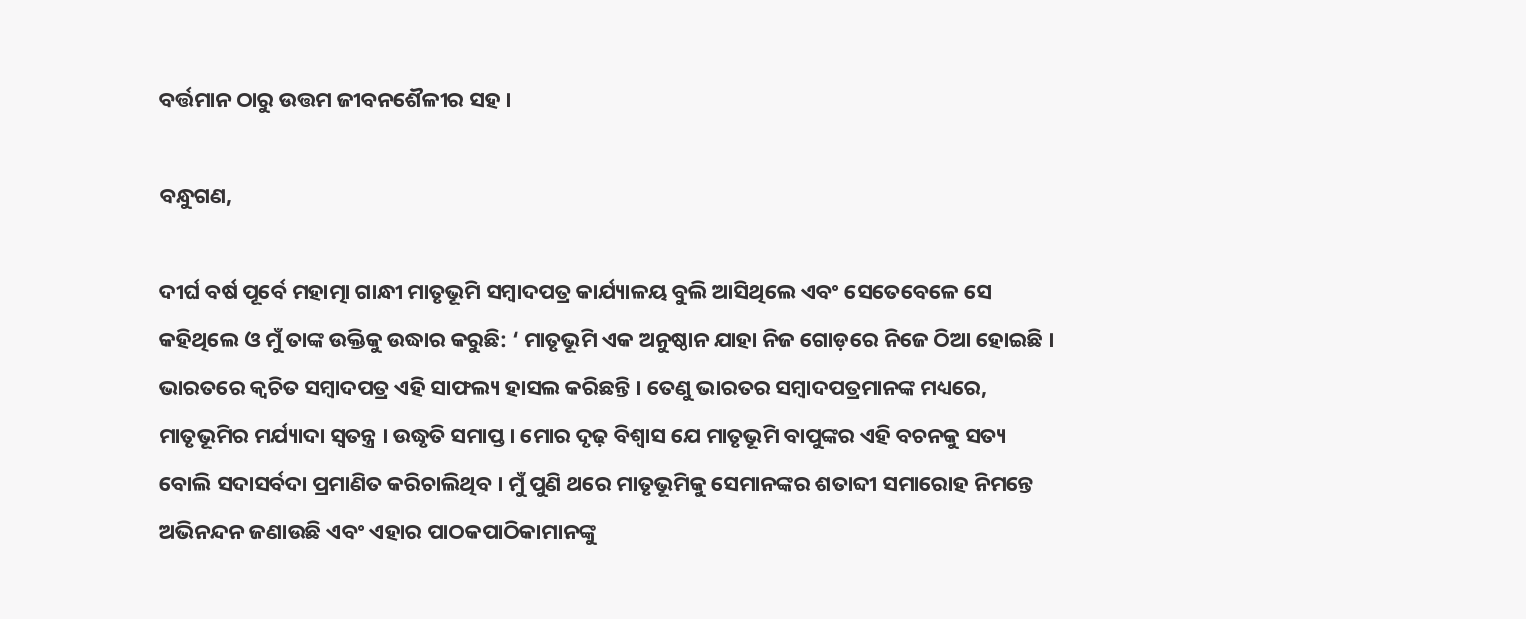ବର୍ତ୍ତମାନ ଠାରୁ ଉତ୍ତମ ଜୀବନଶୈଳୀର ସହ ।

ବନ୍ଧୁଗଣ,

ଦୀର୍ଘ ବର୍ଷ ପୂର୍ବେ ମହାତ୍ମା ଗାନ୍ଧୀ ମାତୃଭୂମି ସମ୍ବାଦପତ୍ର କାର୍ଯ୍ୟାଳୟ ବୁଲି ଆସିଥିଲେ ଏବଂ ସେତେବେଳେ ସେ କହିଥିଲେ ଓ ମୁଁ ତାଙ୍କ ଉକ୍ତିକୁ ଉଦ୍ଧାର କରୁଛି: ‘ ମାତୃଭୂମି ଏକ ଅନୁଷ୍ଠାନ ଯାହା ନିଜ ଗୋଡ଼ରେ ନିଜେ ଠିଆ ହୋଇଛି । ଭାରତରେ କ୍ୱଚିତ ସମ୍ବାଦପତ୍ର ଏହି ସାଫଲ୍ୟ ହାସଲ କରିଛନ୍ତି । ତେଣୁ ଭାରତର ସମ୍ବାଦପତ୍ରମାନଙ୍କ ମଧ୍ୟରେ, ମାତୃଭୂମିର ମର୍ଯ୍ୟାଦା ସ୍ୱତନ୍ତ୍ର । ଉଦ୍ଧୃତି ସମାପ୍ତ । ମୋର ଦୃଢ଼ ବିଶ୍ୱାସ ଯେ ମାତୃଭୂମି ବାପୁଙ୍କର ଏହି ବଚନକୁ ସତ୍ୟ ବୋଲି ସଦାସର୍ବଦା ପ୍ରମାଣିତ କରିଚାଲିଥିବ । ମୁଁ ପୁଣି ଥରେ ମାତୃଭୂମିକୁ ସେମାନଙ୍କର ଶତାବ୍ଦୀ ସମାରୋହ ନିମନ୍ତେ ଅଭିନନ୍ଦନ ଜଣାଉଛି ଏବଂ ଏହାର ପାଠକପାଠିକାମାନଙ୍କୁ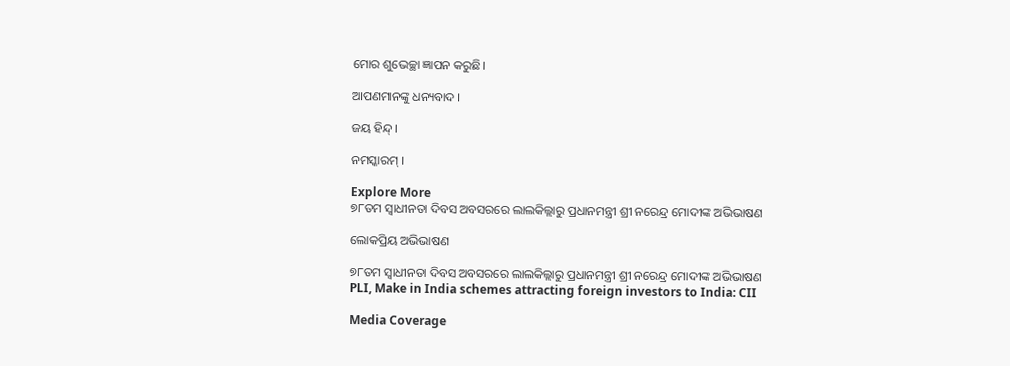ମୋର ଶୁଭେଚ୍ଛା ଜ୍ଞାପନ କରୁଛି।

ଆପଣମାନଙ୍କୁ ଧନ୍ୟବାଦ ।

ଜୟ ହିନ୍ଦ୍‍ ।

ନମସ୍କାରମ୍‍ ।

Explore More
୭୮ତମ ସ୍ୱାଧୀନତା ଦିବସ ଅବସରରେ ଲାଲକିଲ୍ଲାରୁ ପ୍ରଧାନମନ୍ତ୍ରୀ ଶ୍ରୀ ନରେନ୍ଦ୍ର ମୋଦୀଙ୍କ ଅଭିଭାଷଣ

ଲୋକପ୍ରିୟ ଅଭିଭାଷଣ

୭୮ତମ ସ୍ୱାଧୀନତା ଦିବସ ଅବସରରେ ଲାଲକିଲ୍ଲାରୁ ପ୍ରଧାନମନ୍ତ୍ରୀ ଶ୍ରୀ ନରେନ୍ଦ୍ର ମୋଦୀଙ୍କ ଅଭିଭାଷଣ
PLI, Make in India schemes attracting foreign investors to India: CII

Media Coverage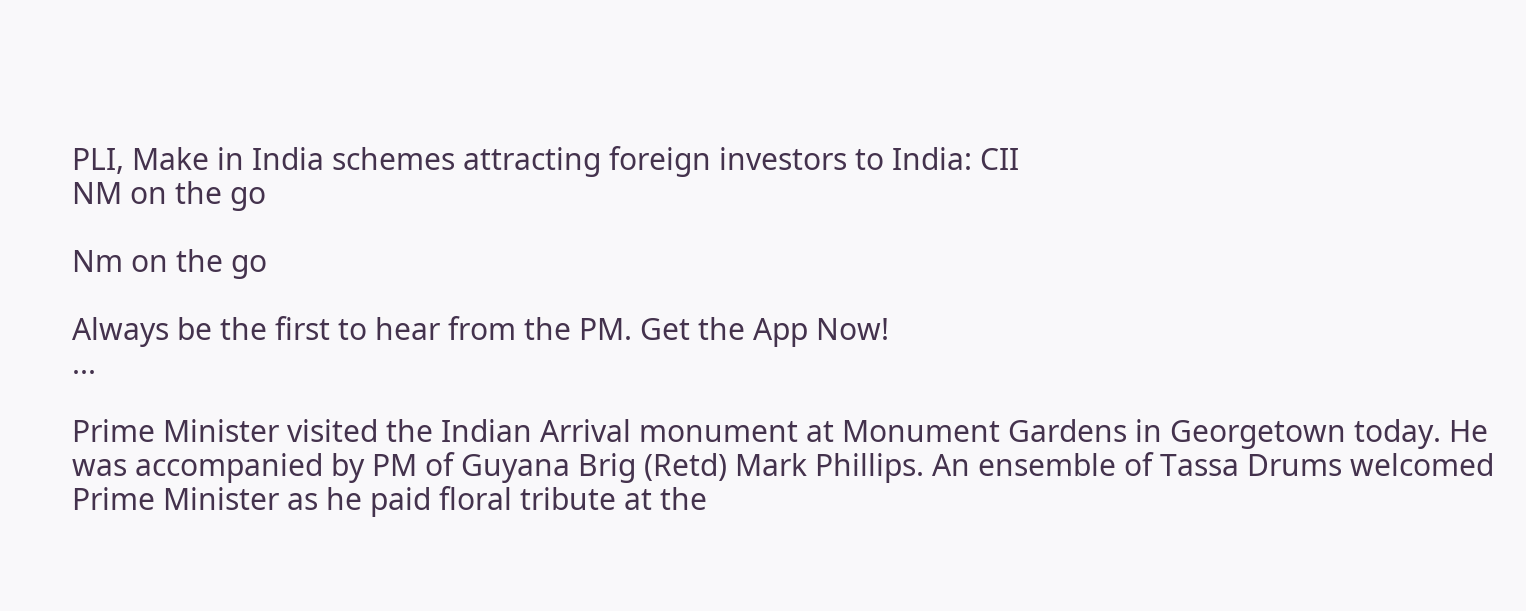PLI, Make in India schemes attracting foreign investors to India: CII
NM on the go

Nm on the go

Always be the first to hear from the PM. Get the App Now!
...

Prime Minister visited the Indian Arrival monument at Monument Gardens in Georgetown today. He was accompanied by PM of Guyana Brig (Retd) Mark Phillips. An ensemble of Tassa Drums welcomed Prime Minister as he paid floral tribute at the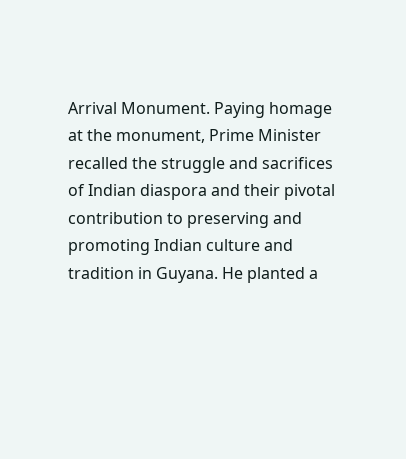Arrival Monument. Paying homage at the monument, Prime Minister recalled the struggle and sacrifices of Indian diaspora and their pivotal contribution to preserving and promoting Indian culture and tradition in Guyana. He planted a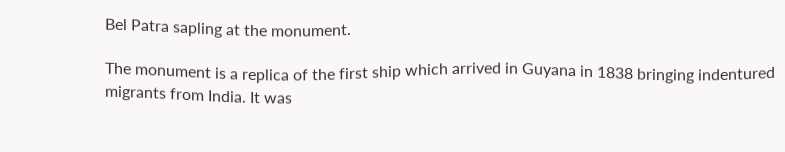Bel Patra sapling at the monument.

The monument is a replica of the first ship which arrived in Guyana in 1838 bringing indentured migrants from India. It was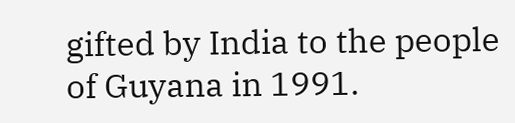gifted by India to the people of Guyana in 1991.